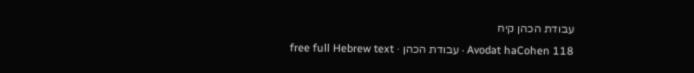עבודת הכהן קיח
Avodat haCohen 118 · עבודת הכהן · free full Hebrew text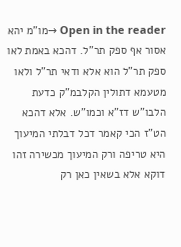Open in the reader →מו"מ יהא אסור אף ספק תר"ל. דהכא באמת לאו ספק תר"ל הוא אלא ודאי תר"ל ולאו מטעמא דתולין הקלבמ"ק כדעת הלבו"ש דז"א וכמו"ש. אלא דהכא הט"ז הכי קאמר דכל דבלתי המיעוך היא טריפה ורק המיעוך מכשירה זהו דוקא אלא בשאין כאן רק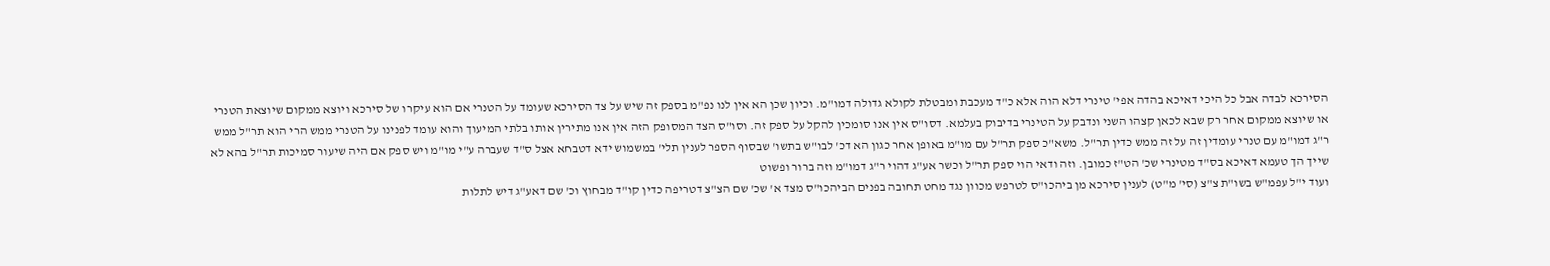הסירכא לבדה אבל כל היכי דאיכא בהדה אפי' טינרי דלא הוה אלא כ"ד מעכבת ומבטלת לקולא גדולה דמו"מ. וכיון שכן הא אין לנו נפ"מ בספק זה שיש על צד הסירכא שעומד על הטנרי אם הוא עיקרו של סירכא ויוצא ממקום שיוצאת הטנרי או שיוצא ממקום אחר רק שבא לכאן קצהו השני ונדבק על הטינרי בדיבוק בעלמא. דסו"ס אין אנו סומכין להקל על ספק זה. וסו"ס הצד המסופק הזה אין אנו מתירין אותו בלתי המיעוך והוא עומד לפנינו על הטנרי ממש הרי הוא תר"ל ממש ר"ג דמו"מ עם טנרי עומדין זה על זה ממש כדין תר"ל. משא"כ ספק תר"ל עם מו"מ באופן אחר כגון הא דכ' לבו"ש בתשו' שבסוף הספר לענין תלי' במשמוש ידא דטבחא אצל ס"ד שעברה ע"י מו"מ ויש ספק אם היה שיעור סמיכות תר"ל בהא לא שייך הך טעמא דאיכא בס"ד מטינרי שכ' הט"ז כמובן. וזה ודאי הוי ספק תר"ל וכשר אע"ג דהוי ר"ג דמו"מ וזה ברור ופשוט
ועוד י"ל עפמ"ש בשו"ת צ"צ (סי' מ"ט) לענין סירכא מן ביהכו"ס לטרפש מכוון נגד מחט תחובה בפנים הביהכו"ס מצד א' שכ' שם הצ"צ דטריפה כדין קו"ד מבחוץ וכ' שם דאע"ג דיש לתלות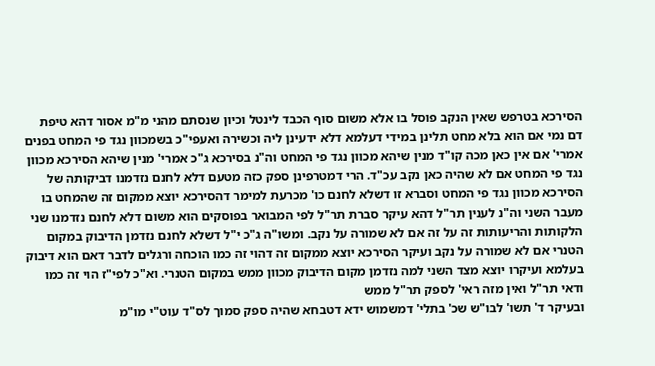הסירכא בטרפש שאין הנקב פוסל בו אלא משום סוף הכבד לינטל וכיון שנסתם מהני מ"מ אסור דהא טיפת דם נמי אם הוא בלא מחט תלינן במידי דעלמא דלא ידעינן ליה וכשירה ואעפי"כ בשמכוון נגד פי המחט בפנים אמרי' אם אין כאן מכה קו"ד מנין שיהא מכוון נגד פי המחט וה"נ בסירכא ג"כ אמרי' מנין שיהא הסירכא מכוון נגד פי המחט אם לא שהיה כאן נקב עכ"ד. הרי דמטרפינן ספק כזה מטעם דלא לחנם נזדמנו דביקותה של הסירכא מכוון נגד פי המחט וסברא זו דשלא לחנם כו' מכרעת למימר דהסירכא יוצא ממקום זה שהמחט בו מעבר השני וה"נ לענין תר"ל דהא עיקר סברת תר"ל לפי המבואר בפוסקים הוא משום דלא לחנם נזדמנו שני הלקותות והריעותות זה על זה אם לא שמורה על נקב. ומשו"ה ג"כ י"ל דשלא לחנם נזדמן הדיבוק במקום הטנרי אם לא שמורה על נקב ועיקר הסירכא יוצא ממקום זה דהוי זה כמו הוכחה ורגלים לדבר דאם הוא דיבוק בעלמא ועיקרו יוצא מצד השני למה נזדמן מקום הדיבוק מכוון ממש במקום הטנרי. וא"כ לפי"ז הוי זה כמו ודאי תר"ל ואין מזה ראי' לספק תר"ל ממש
ובעיקר ד' תשו' לבו"ש שכ' בתלי' דמשמוש ידא דטבחא שהיה ספק סמוך לס"ד עוט"י מו"מ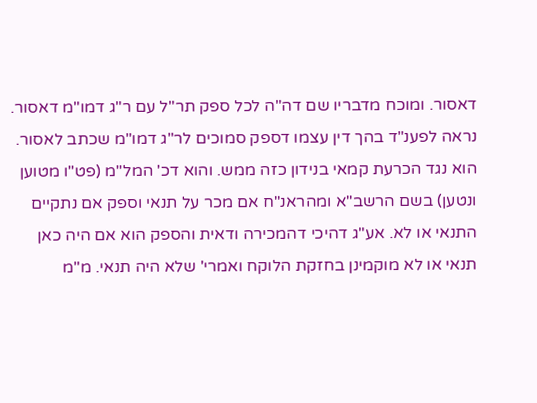דאסור. ומוכח מדבריו שם דה"ה לכל ספק תר"ל עם ר"ג דמו"מ דאסור. נראה לפענ"ד בהך דין עצמו דספק סמוכים לר"ג דמו"מ שכתב לאסור. הוא נגד הכרעת קמאי בנידון כזה ממש. והוא דכ' המל"מ (פט"ו מטוען ונטען) בשם הרשב"א ומהראנ"ח אם מכר על תנאי וספק אם נתקיים התנאי או לא. אע"ג דהיכי דהמכירה ודאית והספק הוא אם היה כאן תנאי או לא מוקמינן בחזקת הלוקח ואמרי' שלא היה תנאי. מ"מ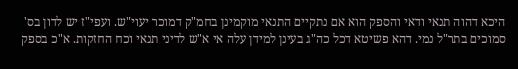היכא דהוה תנאי ודאי והספק הוא אם נתקיים התנאי מוקמינן בחמ"ק דמוכר יעוי"ש. ועפי"ז יש לדון בס' סמוכים בתר"ל נמי. דהא פשיטא דכל כה"ג בעינן למידן עלה אי א"ש לדיני תנאי וכח החזקות. א"כ בספק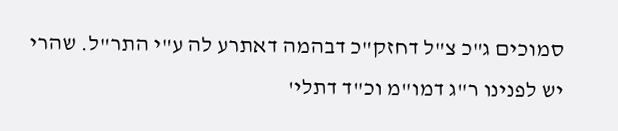סמוכים ג"כ צ"ל דחזק"כ דבהמה דאתרע לה ע"י התר"ל. שהרי יש לפנינו ר"ג דמו"מ וכ"ד דתלי'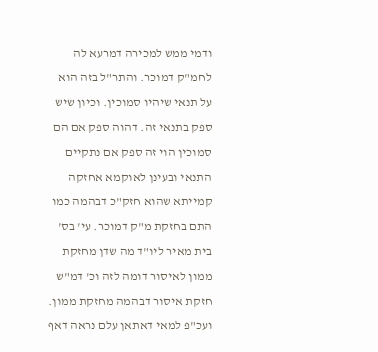ודמי ממש למכירה דמרעא לה לחמ"ק דמוכר. והתר"ל בזה הוא על תנאי שיהיו סמוכין. וכיון שיש ספק בתנאי זה. דהוה ספק אם הם סמוכין הוי זה ספק אם נתקיים התנאי ובעינן לאוקמא אחזקה קמייתא שהוא חזק"כ דבהמה כמו התם בחזקת מ"ק דמוכר. עי' בס' בית מאיר ליו"ד מה שדן מחזקת ממון לאיסור דומה לזה וכ' דמ"ש חזקת איסור דבהמה מחזקת ממון. ועכ"פ למאי דאתאן עלם נראה דאף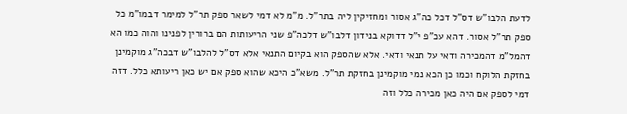לדעת הלבו"ש דס"ל דכל כה"ג אסור ומחזיקין ליה בתר"ל. מ"מ לא דמי לשאר ספק תר"ל למימר דבמו"מ כל ספק תר"ל אסור. דהא עכ"פ י"ל דדוקא בנידון דלבו"ש דלכה"פ שני הריעותות הם ברורין לפנינו והוה כמו הא דהמל"מ דהמכירה ודאי על תנאי ודאי. אלא שהספק הוא בקיום התנאי אלא דס"ל להלבו"ש דבכה"ג מוקמינן בחזקת הלוקח וכמו כן הכא נמי מוקמינן בחזקת תר"ל. משא"כ היכא שהוא ספק אם יש כאן ריעותא כלל. דזה דמי לספק אם היה כאן מכירה כלל וזה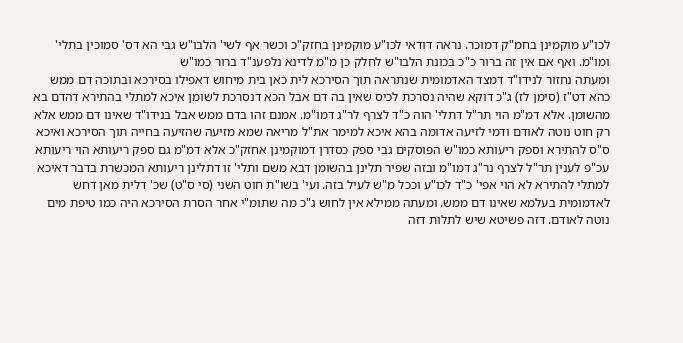לכו"ע מוקמינן בחמ"ק דמוכר. נראה דודאי לכו"ע מוקמינן בחזק"כ וכשר אף לשי' הלבו"ש גבי הא דס' סמוכין בתלי' ומו"מ. ואף אם אין זה ברור כ"כ בכונת הלבו"ש לחלק כן מ"מ לדינא נלפענ"ד ברור כמו"ש
ומעתה נחזור לנידו"ד דמצד האדמומית שנתראה תוך הסירכא לית כאן בית מיחוש דאפילו בסירכא ובתוכה דם ממש כהא דט"ז (סימן לז) ג"כ דוקא שהיה נסרכת לכיס שאין בה דם אבל הכא דנסרכת לשומן איכא למתלי בהתירא דהדם בא מהשומן. אלא דמ"מ הוי תר"ל דתלי' הוה כ"ד לצרף לר"ג דמו"מ. אמנם זהו בדם ממש אבל בנידו"ד שאינו דם ממש אלא רק חוט נוטה לאודם ודמי לזיעה אדומה בהא איכא למימר את"ל מריאה שמא מזיעה שהזיעה בחייה תוך הסירכא ואיכא ס"ס להתירא וספק ריעותא כמו"ש הפוסקים גבי ספק כסדרן דמוקמינן אחזק"כ אלא דמ"מ גם ספק ריעותא הוי ריעותא עכ"פ לענין תר"ל לצרף נר"ג דמו"מ ובזה שפיר תלינן בהשומן דבא משם ותלי' זו דתלינן ריעותא המכשרת בדבר דאיכא למתלי להתירא לא הוי אפי' כ"ד לכו"ע וככל מ"ש לעיל בזה. ועי' בשו"ת חוט השני (סי ס"ט) שכ' דלית מאן דחש לאדמומית בעלמא שאינו דם ממש. ומעתה ממילא אין לחוש ג"כ מה שתומ"י אחר הסרת הסירכא היה כמו טיפת מים נוטה לאודם. דזה פשיטא שיש לתלות דזה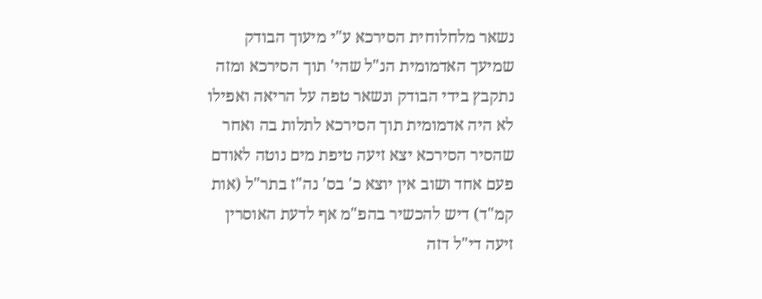נשאר מלחלוחית הסירכא ע"י מיעוך הבודק שמיעך האדמומית הנ"ל שהי' תוך הסירכא ומזה נתקבץ בידי הבודק ונשאר טפה על הריאה ואפילו לא היה אדמומית תוך הסירכא לתלות בה ואחר שהסיר הסירכא יצא זיעה טיפת מים נוטה לאודם פעם אחד ושוב אין יוצא כ' בס' נה"ז בתר"ל (אות קמ"ד) דיש להכשיר בהפ"מ אף לדעת האוסרין זיעה די"ל דזה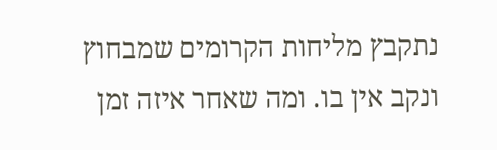נתקבץ מליחות הקרומים שמבחוץ ונקב אין בו. ומה שאחר איזה זמן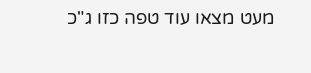מעט מצאו עוד טפה כזו ג"כ